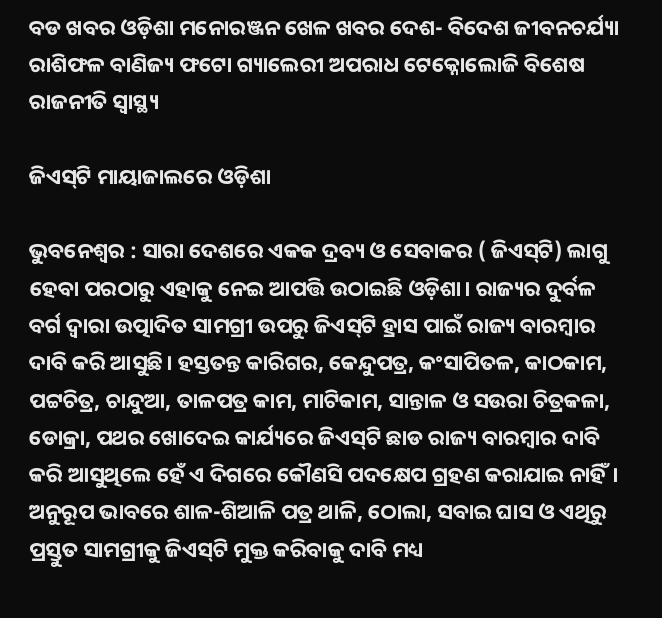ବଡ ଖବର ଓଡ଼ିଶା ମନୋରଞ୍ଜନ ଖେଳ ଖବର ଦେଶ- ବିଦେଶ ଜୀବନଚର୍ଯ୍ୟା ରାଶିଫଳ ବାଣିଜ୍ୟ ଫଟୋ ଗ୍ୟାଲେରୀ ଅପରାଧ ଟେକ୍ନୋଲୋଜି ବିଶେଷ ରାଜନୀତି ସ୍ଵାସ୍ଥ୍ୟ

ଜିଏସ୍‍ଟି ମାୟାଜାଲରେ ଓଡ଼ିଶା

ଭୁବନେଶ୍ୱର : ସାରା ଦେଶରେ ଏକକ ଦ୍ରବ୍ୟ ଓ ସେବାକର ( ଜିଏସ୍‍ଟି) ଲାଗୁ ହେବା ପରଠାରୁ ଏହାକୁ ନେଇ ଆପତ୍ତି ଉଠାଇଛି ଓଡ଼ିଶା। ରାଜ୍ୟର ଦୁର୍ବଳ ବର୍ଗ ଦ୍ୱାରା ଉତ୍ପାଦିତ ସାମଗ୍ରୀ ଉପରୁ ଜିଏସ୍‍ଟି ହ୍ରାସ ପାଇଁ ରାଜ୍ୟ ବାରମ୍ବାର ଦାବି କରି ଆସୁଛି। ହସ୍ତତନ୍ତ କାରିଗର, କେନ୍ଦୁପତ୍ର, କଂସାପିତଳ, କାଠକାମ, ପଟ୍ଟଚିତ୍ର, ଚାନ୍ଦୁଆ, ତାଳପତ୍ର କାମ, ମାଟିକାମ, ସାନ୍ତାଳ ଓ ସଉରା ଚିତ୍ରକଳା, ଡୋକ୍ରା, ପଥର ଖୋଦେଇ କାର୍ଯ୍ୟରେ ଜିଏସ୍‍ଟି ଛାଡ ରାଜ୍ୟ ବାରମ୍ବାର ଦାବି କରି ଆସୁଥିଲେ ହେଁ ଏ ଦିଗରେ କୌଣସି ପଦକ୍ଷେପ ଗ୍ରହଣ କରାଯାଇ ନାହିଁ। ଅନୁରୂପ ଭାବରେ ଶାଳ-ଶିଆଳି ପତ୍ର ଥାଳି, ଠୋଲା, ସବାଇ ଘାସ ଓ ଏଥିରୁ ପ୍ରସ୍ତୁତ ସାମଗ୍ରୀକୁ ଜିଏସ୍‍ଟି ମୁକ୍ତ କରିବାକୁ ଦାବି ମଧ୍ୟ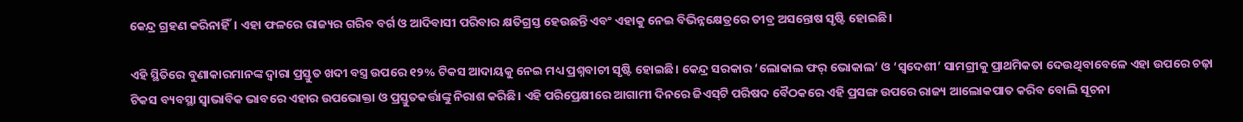କେନ୍ଦ୍ର ଗ୍ରହଣ କରିନାହିଁ। ଏହା ଫଳରେ ରାଜ୍ୟର ଗରିବ ବର୍ଗ ଓ ଆଦିବାସୀ ପରିବାର କ୍ଷତିଗ୍ରସ୍ତ ହେଉଛନ୍ତି ଏବଂ ଏହାକୁ ନେଇ ବିଭିନ୍ନକ୍ଷେତ୍ରରେ ତୀବ୍ର ଅସନ୍ତୋଷ ସୃଷ୍ଟି ହୋଇଛି।

ଏହି ସ୍ଥିତିରେ ବୁଣାକାରମାନଙ୍କ ଦ୍ୱାରା ପ୍ରସ୍ତୁତ ଖଦୀ ବସ୍ତ୍ର ଉପରେ ୧୨% ଟିକସ ଆଦାୟକୁ ନେଇ ମଧ୍ୟ ପ୍ରଶ୍ନବାଚୀ ସୃଷ୍ଟି ହୋଇଛି। କେନ୍ଦ୍ର ସରକାର ‘ଲୋକାଲ ଫର୍‍ ଭୋକାଲ’ ଓ ‘ସ୍ୱଦେଶୀ’ ସାମଗ୍ରୀକୁ ପ୍ରାଥମିକତା ଦେଉଥିବାବେଳେ ଏହା ଉପରେ ଚଢ଼ା ଟିକସ ବ୍ୟବସ୍ଥା ସ୍ୱାଭାବିକ ଭାବରେ ଏହାର ଉପଭୋକ୍ତା ଓ ପ୍ରସ୍ତୁତକର୍ତ୍ତାଙ୍କୁ ନିରାଶ କରିଛି। ଏହି ପରିପ୍ରେକ୍ଷୀରେ ଆଗାମୀ ଦିନରେ ଜିଏସ୍‍ଟି ପରିଷଦ ବୈଠକରେ ଏହି ପ୍ରସଙ୍ଗ ଉପରେ ରାଜ୍ୟ ଆଲୋକପାତ କରିବ ବୋଲି ସୂଚନା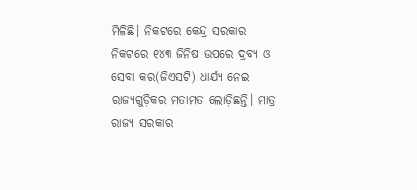ମିଳିଛି। ନିକଟରେ କେନ୍ଦ୍ର ସରକାର ନିକଟରେ ୧୪୩ ଜିନିଷ ଉପରେ ଦ୍ରବ୍ୟ ଓ ସେବା କର(ଜିଏସଟି) ଧାର୍ଯ୍ୟ ନେଇ ରାଜ୍ୟଗୁଡ଼ିକର ମତାମତ ଲୋଡ଼ିଛନ୍ତି। ମାତ୍ର ରାଜ୍ୟ ସରକାର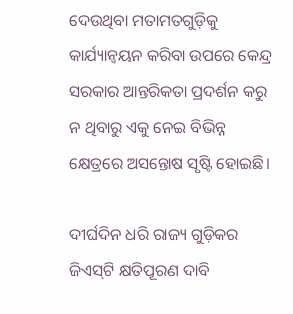ଦେଉଥିବା ମତାମତଗୁଡ଼ିକୁ କାର୍ଯ୍ୟାନ୍ୱୟନ କରିବା ଉପରେ କେନ୍ଦ୍ର ସରକାର ଆନ୍ତରିକତା ପ୍ରଦର୍ଶନ କରୁ ନ ଥିବାରୁ ଏକୁ ନେଇ ବିଭିନ୍ନ କ୍ଷେତ୍ରରେ ଅସନ୍ତୋଷ ସୃଷ୍ଟି ହୋଇଛି।

ଦୀର୍ଘଦିନ ଧରି ରାଜ୍ୟ ଗୁଡ଼ିକର ଜିଏସ୍‍ଟି କ୍ଷତିପୂରଣ ଦାବି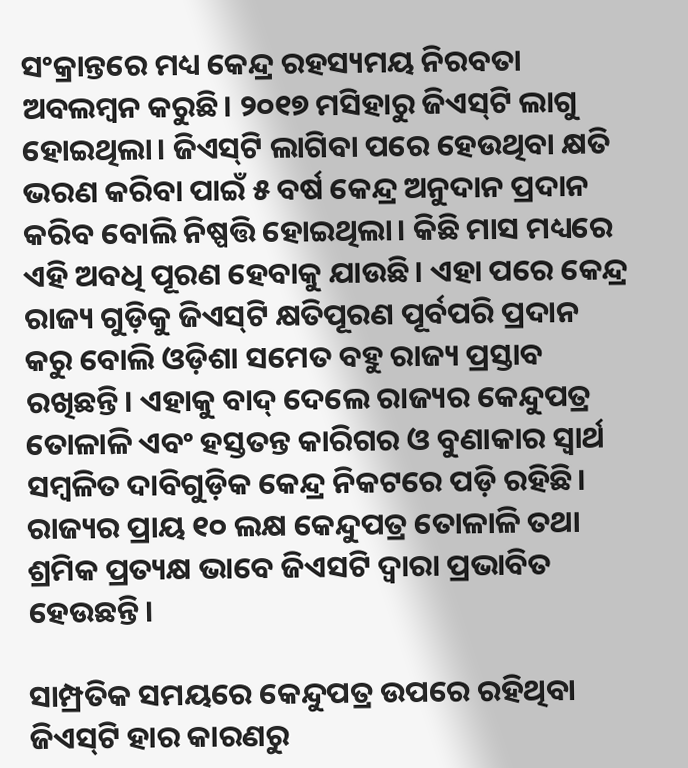ସଂକ୍ରାନ୍ତରେ ମଧ୍ୟ କେନ୍ଦ୍ର ରହସ୍ୟମୟ ନିରବତା ଅବଲମ୍ବନ କରୁଛି। ୨୦୧୭ ମସିହାରୁ ଜିଏସ୍‍ଟି ଲାଗୁ ହୋଇଥିଲା। ଜିଏସ୍‍ଟି ଲାଗିବା ପରେ ହେଉଥିବା କ୍ଷତି ଭରଣ କରିବା ପାଇଁ ୫ ବର୍ଷ କେନ୍ଦ୍ର ଅନୁଦାନ ପ୍ରଦାନ କରିବ ବୋଲି ନିଷ୍ପତ୍ତି ହୋଇଥିଲା। କିଛି ମାସ ମଧ୍ୟରେ ଏହି ଅବଧି ପୂରଣ ହେବାକୁ ଯାଉଛି। ଏହା ପରେ କେନ୍ଦ୍ର ରାଜ୍ୟ ଗୁଡ଼ିକୁ ଜିଏସ୍‍ଟି କ୍ଷତିପୂରଣ ପୂର୍ବପରି ପ୍ରଦାନ କରୁ ବୋଲି ଓଡ଼ିଶା ସମେତ ବହୁ ରାଜ୍ୟ ପ୍ରସ୍ତାବ ରଖିଛନ୍ତି। ଏହାକୁ ବାଦ୍‍ ଦେଲେ ରାଜ୍ୟର କେନ୍ଦୁପତ୍ର ତୋଳାଳି ଏବଂ ହସ୍ତତନ୍ତ କାରିଗର ଓ ବୁଣାକାର ସ୍ୱାର୍ଥ ସମ୍ବଳିତ ଦାବିଗୁଡ଼ିକ କେନ୍ଦ୍ର ନିକଟରେ ପଡ଼ି ରହିଛି। ରାଜ୍ୟର ପ୍ରାୟ ୧୦ ଲକ୍ଷ କେନ୍ଦୁପତ୍ର ତୋଳାଳି ତଥା ଶ୍ରମିକ ପ୍ରତ୍ୟକ୍ଷ ଭାବେ ଜିଏସଟି ଦ୍ୱାରା ପ୍ରଭାବିତ ହେଉଛନ୍ତି।

ସାମ୍ପ୍ରତିକ ସମୟରେ କେନ୍ଦୁପତ୍ର ଉପରେ ରହିଥିବା ଜିଏସ୍‍ଟି ହାର କାରଣରୁ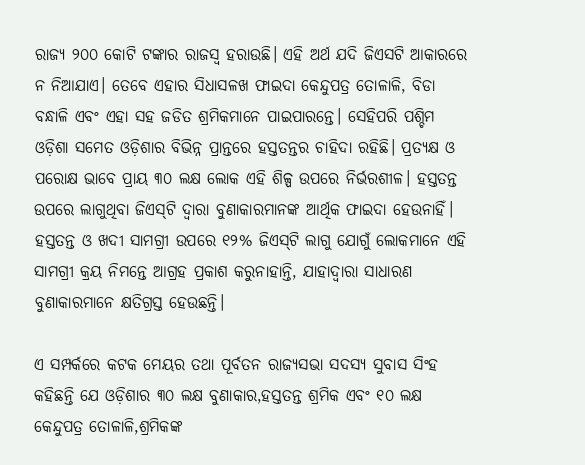ରାଜ୍ୟ ୨୦୦ କୋଟି ଟଙ୍କାର ରାଜସ୍ୱ ହରାଉଛି। ଏହି ଅର୍ଥ ଯଦି ଜିଏସଟି ଆକାରରେ ନ ନିଆଯାଏ। ତେବେ ଏହାର ସିଧାସଳଖ ଫାଇଦା କେନ୍ଦୁପତ୍ର ତୋଳାଳି, ବିଡା ବନ୍ଧାଳି ଏବଂ ଏହା ସହ ଜଡିତ ଶ୍ରମିକମାନେ ପାଇପାରନ୍ତେ। ସେହିପରି ପଶ୍ଚିମ ଓଡ଼ିଶା ସମେତ ଓଡ଼ିଶାର ବିଭିନ୍ନ ପ୍ରାନ୍ତରେ ହସ୍ତତନ୍ତର ଚାହିଦା ରହିଛି। ପ୍ରତ୍ୟକ୍ଷ ଓ ପରୋକ୍ଷ ଭାବେ ପ୍ରାୟ ୩୦ ଲକ୍ଷ ଲୋକ ଏହି ଶିଳ୍ପ ଉପରେ ନିର୍ଭରଶୀଳ। ହସ୍ତତନ୍ତ ଉପରେ ଲାଗୁଥିବା ଜିଏସ୍‍ଟି ଦ୍ୱାରା ବୁଣାକାରମାନଙ୍କ ଆର୍ଥିକ ଫାଇଦା ହେଉନାହିଁ। ହସ୍ତତନ୍ତ ଓ ଖଦୀ ସାମଗ୍ରୀ ଉପରେ ୧୨% ଜିଏସ୍‍ଟି ଲାଗୁ ଯୋଗୁଁ ଲୋକମାନେ ଏହି ସାମଗ୍ରୀ କ୍ରୟ ନିମନ୍ତେ ଆଗ୍ରହ ପ୍ରକାଶ କରୁନାହାନ୍ତି, ଯାହାଦ୍ୱାରା ସାଧାରଣ ବୁଣାକାରମାନେ କ୍ଷତିଗ୍ରସ୍ତ ହେଉଛନ୍ତି।

ଏ ସମ୍ପର୍କରେ କଟକ ମେୟର ତଥା ପୂର୍ବତନ ରାଜ୍ୟସଭା ସଦସ୍ୟ ସୁବାସ ସିଂହ କହିଛନ୍ତି ଯେ ଓଡ଼ିଶାର ୩୦ ଲକ୍ଷ ବୁଣାକାର,ହସ୍ତତନ୍ତ ଶ୍ରମିକ ଏବଂ ୧୦ ଲକ୍ଷ କେନ୍ଦୁପତ୍ର ତୋଳାଳି,ଶ୍ରମିକଙ୍କ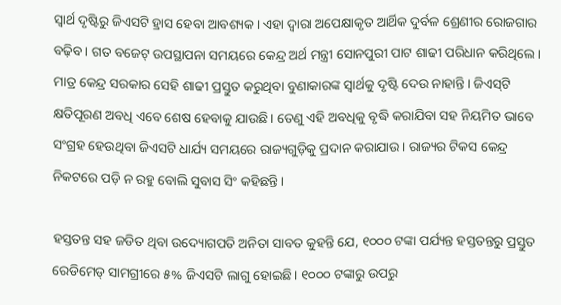ସ୍ୱାର୍ଥ ଦୃଷ୍ଟିରୁ ଜିଏସଟି ହ୍ରାସ ହେବା ଆବଶ୍ୟକ। ଏହା ଦ୍ୱାରା ଅପେକ୍ଷାକୃତ ଆର୍ଥିକ ଦୁର୍ବଳ ଶ୍ରେଣୀର ରୋଜଗାର ବଢ଼ିବ। ଗତ ବଜେଟ୍‍ ଉପସ୍ଥାପନା ସମୟରେ କେନ୍ଦ୍ର ଅର୍ଥ ମନ୍ତ୍ରୀ ସୋନପୁରୀ ପାଟ ଶାଢୀ ପରିଧାନ କରିଥିଲେ। ମାତ୍ର କେନ୍ଦ୍ର ସରକାର ସେହି ଶାଢୀ ପ୍ରସ୍ତୁତ କରୁଥିବା ବୁଣାକାରଙ୍କ ସ୍ୱାର୍ଥକୁ ଦୃଷ୍ଟି ଦେଉ ନାହାନ୍ତି। ଜିଏସ୍‍ଟି କ୍ଷତିପୂରଣ ଅବଧି ଏବେ ଶେଷ ହେବାକୁ ଯାଉଛି। ତେଣୁ ଏହି ଅବଧିକୁ ବୃଦ୍ଧି କରାଯିବା ସହ ନିୟମିତ ଭାବେ ସଂଗ୍ରହ ହେଉଥିବା ଜିଏସଟି ଧାର୍ଯ୍ୟ ସମୟରେ ରାଜ୍ୟଗୁଡ଼ିକୁ ପ୍ରଦାନ କରାଯାଉ। ରାଜ୍ୟର ଟିକସ କେନ୍ଦ୍ର ନିକଟରେ ପଡ଼ି ନ ରହୁ ବୋଲି ସୁବାସ ସିଂ କହିଛନ୍ତି।

ହସ୍ତତନ୍ତ ସହ ଜଡିତ ଥିବା ଉଦ୍ୟୋଗପତି ଅନିତା ସାବତ କୁହନ୍ତି ଯେ, ୧୦୦୦ ଟଙ୍କା ପର୍ଯ୍ୟନ୍ତ ହସ୍ତତନ୍ତରୁ ପ୍ରସ୍ତୁତ ରେଡିମେଡ୍‍ ସାମଗ୍ରୀରେ ୫% ଜିଏସଟି ଲାଗୁ ହୋଇଛି। ୧୦୦୦ ଟଙ୍କାରୁ ଉପରୁ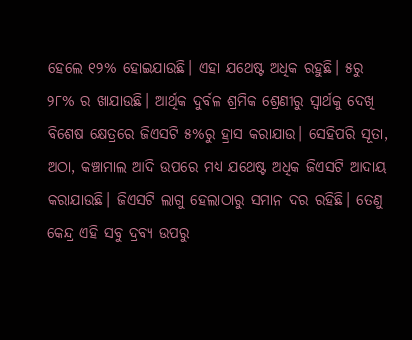ହେଲେ ୧୨% ହୋଇଯାଉଛି। ଏହା ଯଥେଷ୍ଟ ଅଧିକ ରହୁଛି। ୫ରୁ ୨୮% ର ଖାଯାଉଛି। ଆର୍ଥିକ ଦୁର୍ବଳ ଶ୍ରମିକ ଶ୍ରେଣୀରୁ ସ୍ୱାର୍ଥକୁ ଦେଖି ବିଶେଷ କ୍ଷେତ୍ରରେ ଜିଏସଟି ୫%ରୁ ହ୍ରାସ କରାଯାଉ। ସେହିପରି ସୂତା, ଅଠା, କଞ୍ଚାମାଲ ଆଦି ଉପରେ ମଧ୍ୟ ଯଥେଷ୍ଟ ଅଧିକ ଜିଏସଟି ଆଦାୟ କରାଯାଉଛି। ଜିଏସଟି ଲାଗୁ ହେଲାଠାରୁ ସମାନ ଦର ରହିଛି। ତେଣୁ କେନ୍ଦ୍ର ଏହି ସବୁ ଦ୍ରବ୍ୟ ଉପରୁ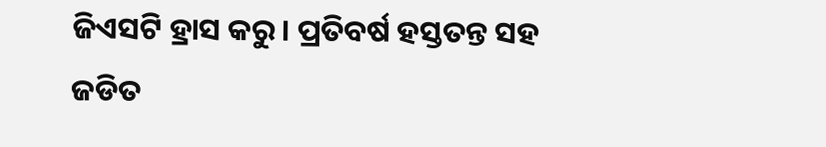ଜିଏସଟି ହ୍ରାସ କରୁ। ପ୍ରତିବର୍ଷ ହସ୍ତତନ୍ତ ସହ ଜଡିତ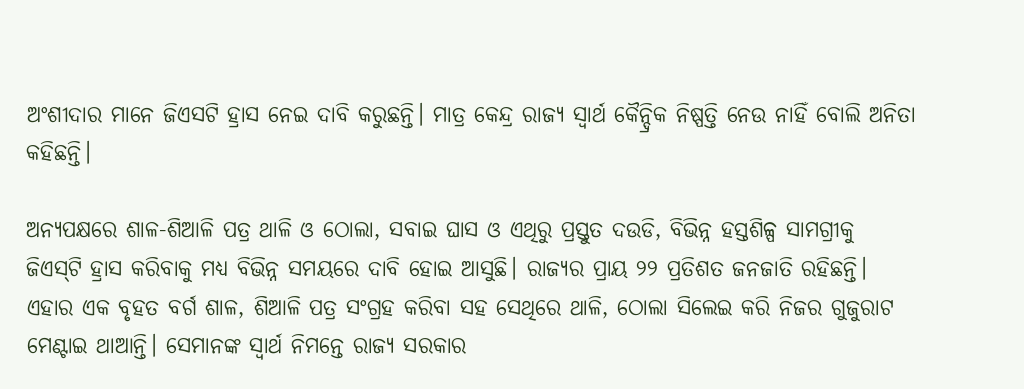ଅଂଶୀଦାର ମାନେ ଜିଏସଟି ହ୍ରାସ ନେଇ ଦାବି କରୁଛନ୍ତି। ମାତ୍ର କେନ୍ଦ୍ର ରାଜ୍ୟ ସ୍ୱାର୍ଥ କୈନ୍ଦ୍ରିକ ନିଷ୍ପତ୍ତି ନେଉ ନାହିଁ ବୋଲି ଅନିତା କହିଛନ୍ତି।

ଅନ୍ୟପକ୍ଷରେ ଶାଳ-ଶିଆଳି ପତ୍ର ଥାଳି ଓ ଠୋଲା, ସବାଇ ଘାସ ଓ ଏଥିରୁ ପ୍ରସ୍ତୁତ ଦଉଡି, ବିଭିନ୍ନ ହସ୍ତଶିଳ୍ପ ସାମଗ୍ରୀକୁ ଜିଏସ୍‍ଟି ହ୍ରାସ କରିବାକୁ ମଧ୍ୟ ବିଭିନ୍ନ ସମୟରେ ଦାବି ହୋଇ ଆସୁଛି। ରାଜ୍ୟର ପ୍ରାୟ ୨୨ ପ୍ରତିଶତ ଜନଜାତି ରହିଛନ୍ତି। ଏହାର ଏକ ବୃହତ ବର୍ଗ ଶାଳ, ଶିଆଳି ପତ୍ର ସଂଗ୍ରହ କରିବା ସହ ସେଥିରେ ଥାଳି, ଠୋଲା ସିଲେଇ କରି ନିଜର ଗୁଜୁରାଟ ମେଣ୍ଟାଇ ଥାଆନ୍ତି। ସେମାନଙ୍କ ସ୍ୱାର୍ଥ ନିମନ୍ତେ ରାଜ୍ୟ ସରକାର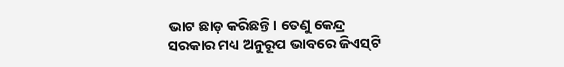ଭାଟ ଛାଡ଼ କରିଛନ୍ତି। ତେଣୁ କେନ୍ଦ୍ର ସରକାର ମଧ୍ୟ ଅନୁରୂପ ଭାବରେ ଜିଏସ୍‍ଟି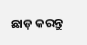ଛାଡ଼ କରନ୍ତୁ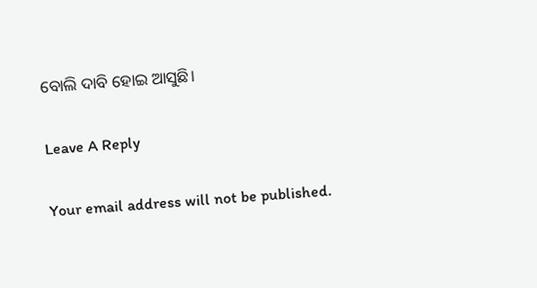ବୋଲି ଦାବି ହୋଇ ଆସୁଛି।

Leave A Reply

Your email address will not be published.